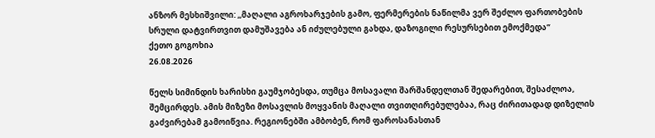ანზორ მესხიშვილი: ,,მაღალი აგროხარჯების გამო, ფერმერების ნაწილმა ვერ შეძლო ფართობების სრული დატვირთვით დამუშავება ან იძულებული გახდა, დაზოგილი რესურსებით ემოქმედა“
ქეთო გოგოხია
26.08.2026

წელს სიმინდის ხარისხი გაუმჯობესდა, თუმცა მოსავალი შარშანდელთან შედარებით, შესაძლოა, შემცირდეს. ამის მიზეზი მოსავლის მოყვანის მაღალი თვითღირებულებაა, რაც ძირითადად დიზელის გაძვირებამ გამოიწვია. რეგიონებში ამბობენ, რომ ფაროსანასთან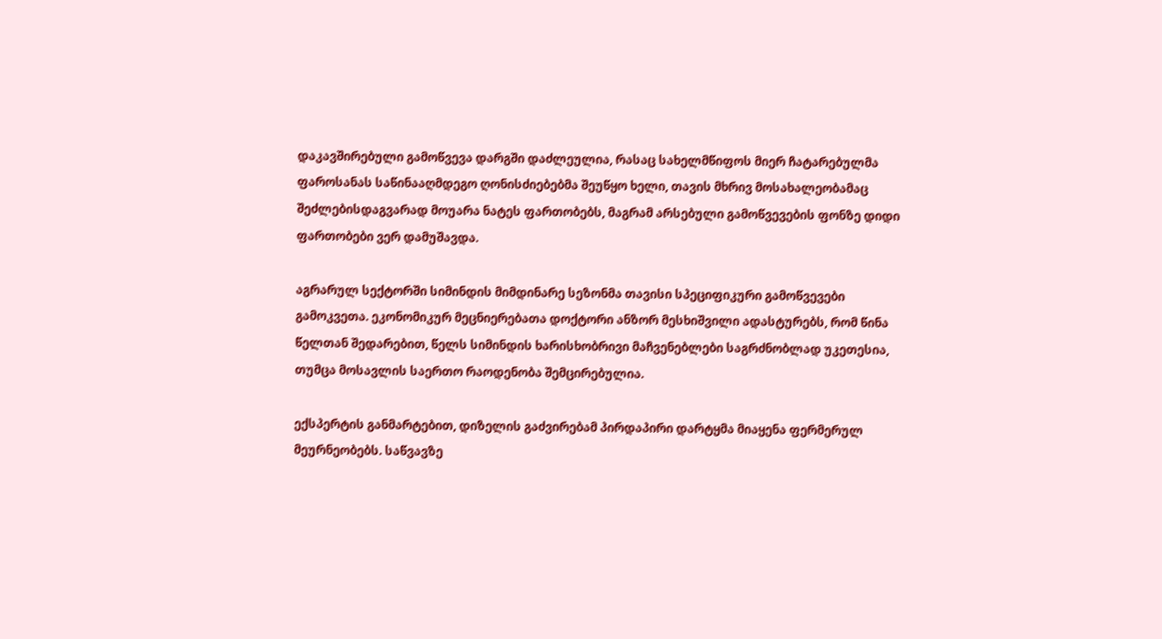დაკავშირებული გამოწვევა დარგში დაძლეულია, რასაც სახელმწიფოს მიერ ჩატარებულმა ფაროსანას საწინააღმდეგო ღონისძიებებმა შეუწყო ხელი, თავის მხრივ მოსახალეობამაც შეძლებისდაგვარად მოუარა ნატეს ფართობებს, მაგრამ არსებული გამოწვევების ფონზე დიდი ფართობები ვერ დამუშავდა.

აგრარულ სექტორში სიმინდის მიმდინარე სეზონმა თავისი სპეციფიკური გამოწვევები გამოკვეთა. ეკონომიკურ მეცნიერებათა დოქტორი ანზორ მესხიშვილი ადასტურებს, რომ წინა წელთან შედარებით, წელს სიმინდის ხარისხობრივი მაჩვენებლები საგრძნობლად უკეთესია, თუმცა მოსავლის საერთო რაოდენობა შემცირებულია.

ექსპერტის განმარტებით, დიზელის გაძვირებამ პირდაპირი დარტყმა მიაყენა ფერმერულ მეურნეობებს. საწვავზე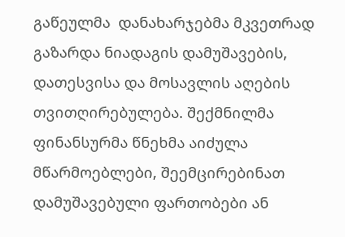გაწეულმა  დანახარჯებმა მკვეთრად გაზარდა ნიადაგის დამუშავების, დათესვისა და მოსავლის აღების თვითღირებულება. შექმნილმა ფინანსურმა წნეხმა აიძულა მწარმოებლები, შეემცირებინათ დამუშავებული ფართობები ან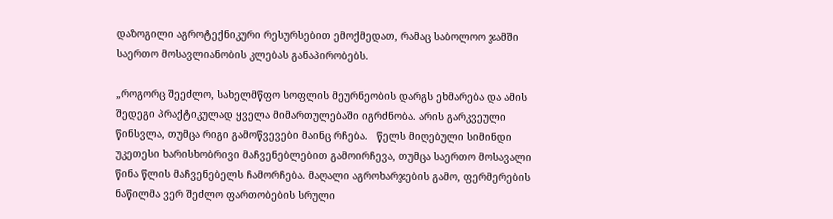დაზოგილი აგროტექნიკური რესურსებით ემოქმედათ, რამაც საბოლოო ჯამში საერთო მოსავლიანობის კლებას განაპირობებს.

„როგორც შეეძლო, სახელმწფო სოფლის მეურნეობის დარგს ეხმარება და ამის შედეგი პრაქტიკულად ყველა მიმართულებაში იგრძნობა. არის გარკვეული წინსვლა, თუმცა რიგი გამოწვევები მაინც რჩება.   წელს მიღებული სიმინდი უკეთესი ხარისხობრივი მაჩვენებლებით გამოირჩევა, თუმცა საერთო მოსავალი წინა წლის მაჩვენებელს ჩამორჩება. მაღალი აგროხარჯების გამო, ფერმერების ნაწილმა ვერ შეძლო ფართობების სრული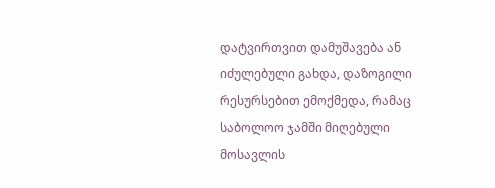დატვირთვით დამუშავება ან იძულებული გახდა, დაზოგილი რესურსებით ემოქმედა, რამაც საბოლოო ჯამში მიღებული მოსავლის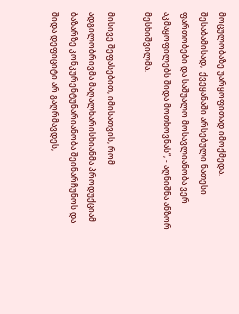მოცულობაზე უარყოფითად იმოქმედა. შესაბამისად,  ქვეყანაში არსებული ნათესი ფართობები და საშუალო მოსავლიანობა ვერ აკმაყოფილებს შიდა მოთხოვნას“, - აღნიშნა ანზორ მესხიშვილმა.

მისივე შეფასებით, იმისათვის, რომ ადგილობრივმა მაღალხარისხიანმა პროდუქციამ ბაზარზე კონკურენტუნარიანობა შეინარჩუნოს და შიდა დეფიციტი არ გაღრმავდეს,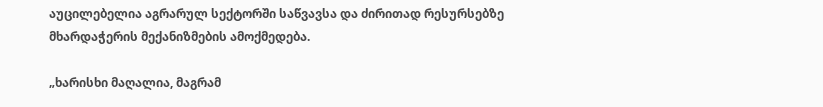აუცილებელია აგრარულ სექტორში საწვავსა და ძირითად რესურსებზე მხარდაჭერის მექანიზმების ამოქმედება.

„ხარისხი მაღალია, მაგრამ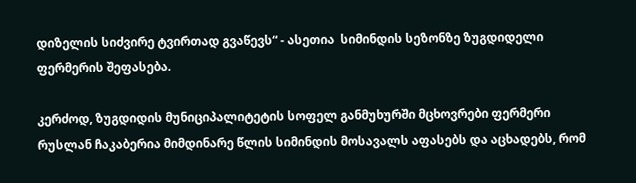დიზელის სიძვირე ტვირთად გვაწევს“ - ასეთია  სიმინდის სეზონზე ზუგდიდელი ფერმერის შეფასება.

კერძოდ, ზუგდიდის მუნიციპალიტეტის სოფელ განმუხურში მცხოვრები ფერმერი რუსლან ჩაკაბერია მიმდინარე წლის სიმინდის მოსავალს აფასებს და აცხადებს, რომ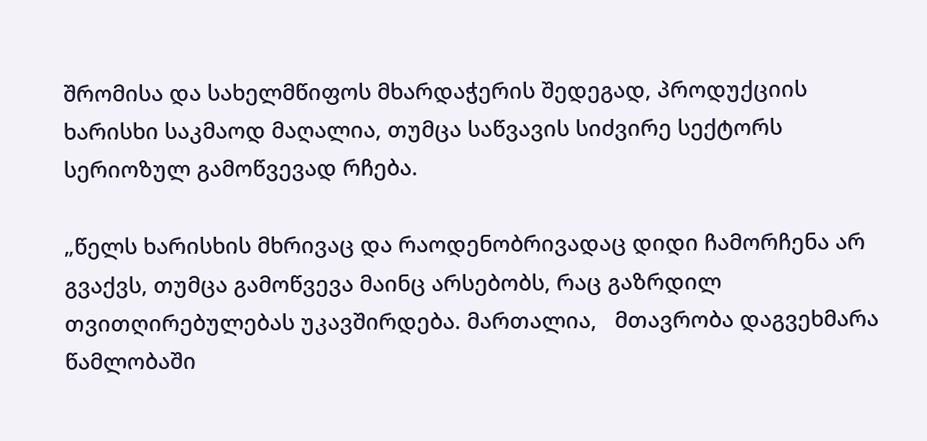შრომისა და სახელმწიფოს მხარდაჭერის შედეგად, პროდუქციის ხარისხი საკმაოდ მაღალია, თუმცა საწვავის სიძვირე სექტორს სერიოზულ გამოწვევად რჩება.

„წელს ხარისხის მხრივაც და რაოდენობრივადაც დიდი ჩამორჩენა არ გვაქვს, თუმცა გამოწვევა მაინც არსებობს, რაც გაზრდილ თვითღირებულებას უკავშირდება. მართალია,   მთავრობა დაგვეხმარა წამლობაში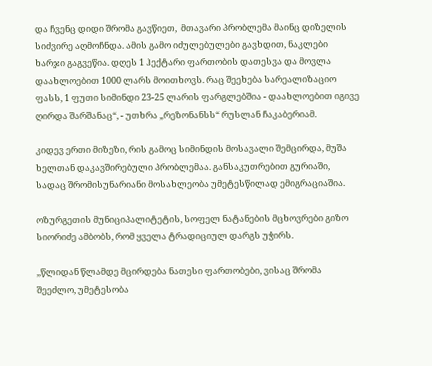და ჩვენც დიდი შრომა გავწიეთ,  მთავარი პრობლემა მაინც დიზელის სიძვირე აღმოჩნდა. ამის გამო იძულებულები გავხდით, ნაკლები ხარჯი გაგვეწია. დღეს 1 ჰექტარი ფართობის დათესვა და მოვლა დაახლოებით 1000 ლარს მოითხოვს. რაც შეეხება სარეალიზაციო ფასს, 1 ფუთი სიმინდი 23-25 ლარის ფარგლებშია - დაახლოებით იგივე ღირდა შარშანაც“, - უთხრა „რეზონანსს“ რუსლან ჩაკაბერიამ.

კიდევ ერთი მიზეზი, რის გამოც სიმინდის მოსავალი შემცირდა, მუშა ხელთან დაკავშირებული პრობლემაა. განსაკუთრებით გურიაში, სადაც შრომისუნარიანი მოსახლეობა უმეტესწილად ემიგრაციაშია.

ოზურგეთის მუნიციპალიტეტის, სოფელ ნატანების მცხოვრები გიზო  სიორიძე ამბობს, რომ ყველა ტრადიციულ დარგს უჭირს.

,,წლიდან წლამდე მცირდება ნათესი ფართობები, ვისაც შრომა შეეძლო, უმეტესობა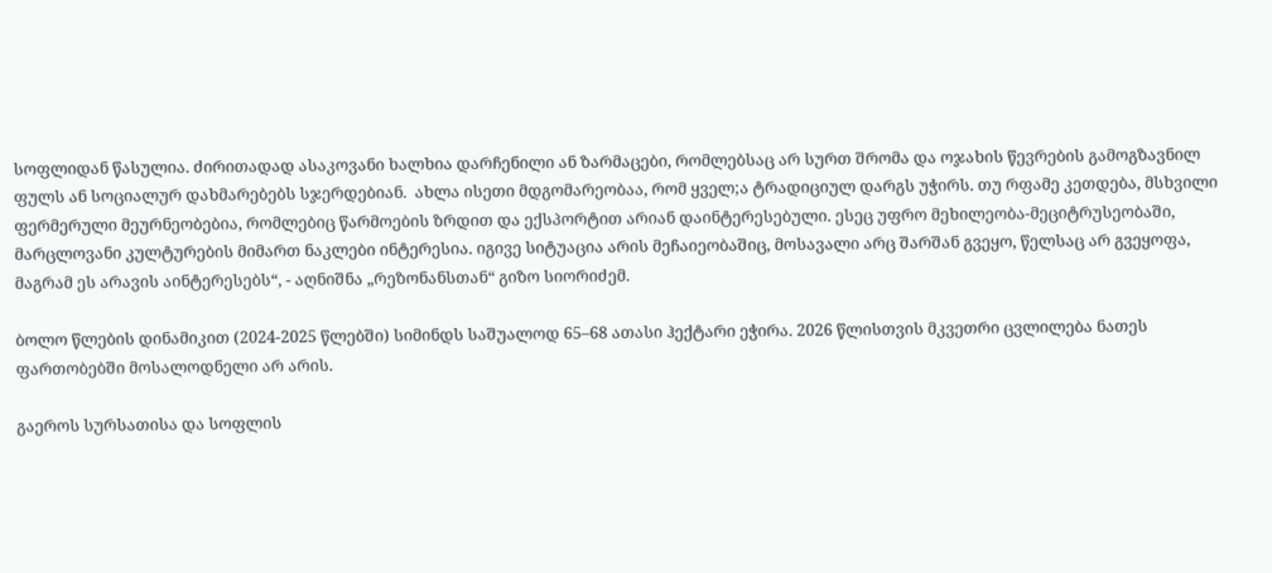სოფლიდან წასულია. ძირითადად ასაკოვანი ხალხია დარჩენილი ან ზარმაცები, რომლებსაც არ სურთ შრომა და ოჯახის წევრების გამოგზავნილ ფულს ან სოციალურ დახმარებებს სჯერდებიან.  ახლა ისეთი მდგომარეობაა, რომ ყველ;ა ტრადიციულ დარგს უჭირს. თუ რფამე კეთდება, მსხვილი ფერმერული მეურნეობებია, რომლებიც წარმოების ზრდით და ექსპორტით არიან დაინტერესებული. ესეც უფრო მეხილეობა-მეციტრუსეობაში, მარცლოვანი კულტურების მიმართ ნაკლები ინტერესია. იგივე სიტუაცია არის მეჩაიეობაშიც, მოსავალი არც შარშან გვეყო, წელსაც არ გვეყოფა, მაგრამ ეს არავის აინტერესებს“, - აღნიშნა „რეზონანსთან“ გიზო სიორიძემ.

ბოლო წლების დინამიკით (2024-2025 წლებში) სიმინდს საშუალოდ 65–68 ათასი ჰექტარი ეჭირა. 2026 წლისთვის მკვეთრი ცვლილება ნათეს ფართობებში მოსალოდნელი არ არის.

გაეროს სურსათისა და სოფლის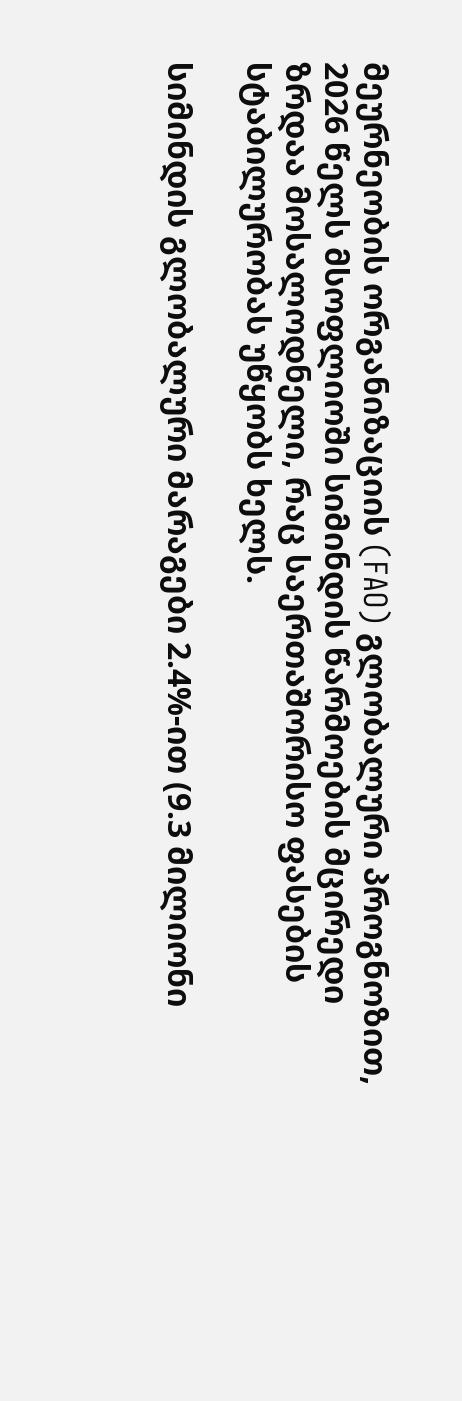მეურნეობის ორგანიზაციის (FAO) გლობალური პროგნოზით, 2026 წელს მსოფლიოში სიმინდის წარმოების მცირედი ზრდაა მოსალოდნელი, რაც საერთაშორისო ფასების სტაბილურობას უწყობს ხელს.

სიმინდის გლობალური მარაგები 2.4%-ით (9.3 მილიონი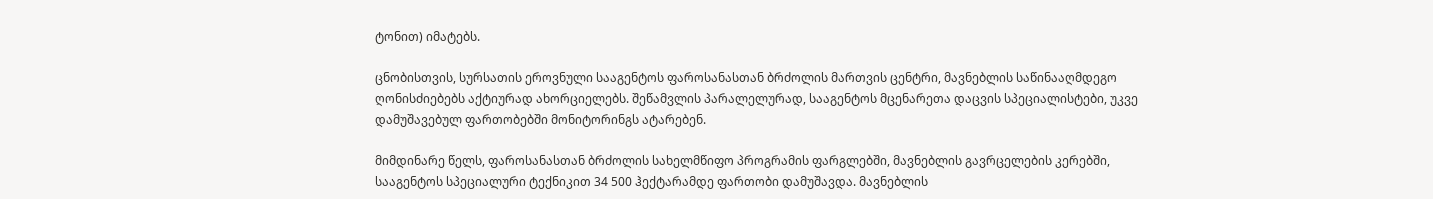ტონით) იმატებს.

ცნობისთვის, სურსათის ეროვნული სააგენტოს ფაროსანასთან ბრძოლის მართვის ცენტრი, მავნებლის საწინააღმდეგო ღონისძიებებს აქტიურად ახორციელებს. შეწამვლის პარალელურად, სააგენტოს მცენარეთა დაცვის სპეციალისტები, უკვე დამუშავებულ ფართობებში მონიტორინგს ატარებენ.

მიმდინარე წელს, ფაროსანასთან ბრძოლის სახელმწიფო პროგრამის ფარგლებში, მავნებლის გავრცელების კერებში, სააგენტოს სპეციალური ტექნიკით 34 500 ჰექტარამდე ფართობი დამუშავდა. მავნებლის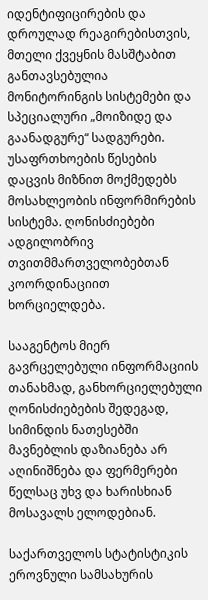იდენტიფიცირების და დროულად რეაგირებისთვის, მთელი ქვეყნის მასშტაბით განთავსებულია მონიტორინგის სისტემები და სპეციალური „მოიზიდე და გაანადგურე“ სადგურები. უსაფრთხოების წესების დაცვის მიზნით მოქმედებს მოსახლეობის ინფორმირების სისტემა. ღონისძიებები ადგილობრივ თვითმმართველობებთან კოორდინაციით ხორციელდება.

სააგენტოს მიერ გავრცელებული ინფორმაციის თანახმად, განხორციელებული ღონისძიებების შედეგად, სიმინდის ნათესებში მავნებლის დაზიანება არ აღინიშნება და ფერმერები წელსაც უხვ და ხარისხიან მოსავალს ელოდებიან.

საქართველოს სტატისტიკის ეროვნული სამსახურის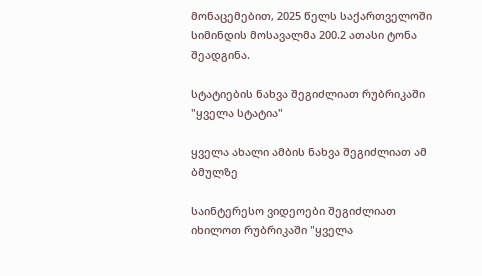მონაცემებით, 2025 წელს საქართველოში სიმინდის მოსავალმა 200.2 ათასი ტონა შეადგინა.

სტატიების ნახვა შეგიძლიათ რუბრიკაში "ყველა სტატია"

ყველა ახალი ამბის ნახვა შეგიძლიათ ამ ბმულზე

საინტერესო ვიდეოები შეგიძლიათ იხილოთ რუბრიკაში "ყველა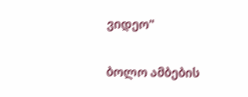ვიდეო"

ბოლო ამბების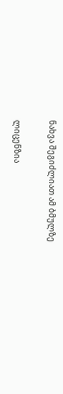ნახვა შეგიძლიათ ამ ბმულზე

ლიცენზია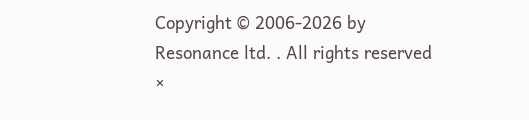Copyright © 2006-2026 by Resonance ltd. . All rights reserved
×